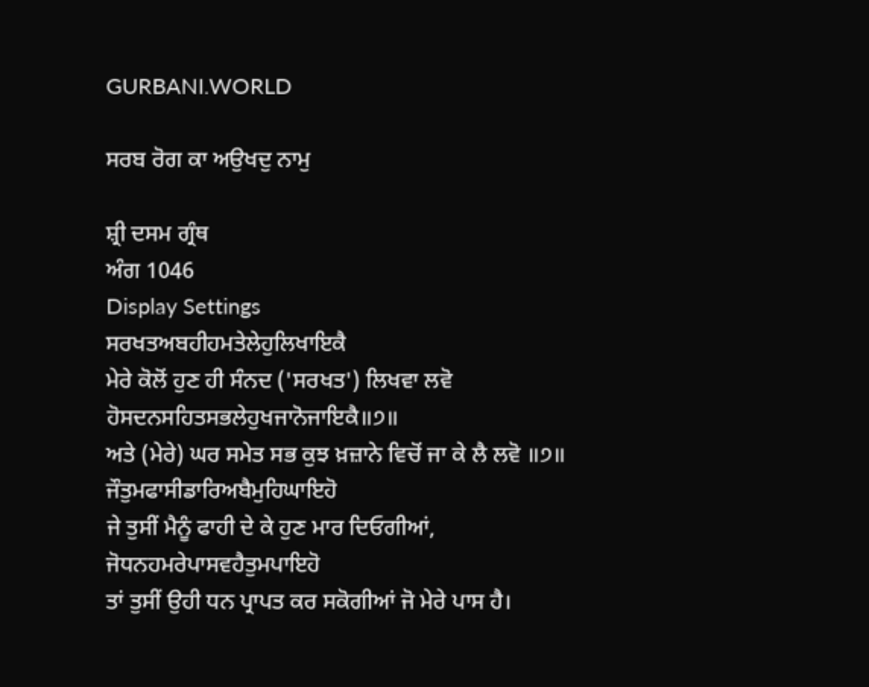GURBANI.WORLD

ਸਰਬ ਰੋਗ ਕਾ ਅਉਖਦੁ ਨਾਮੁ

ਸ਼੍ਰੀ ਦਸਮ ਗ੍ਰੰਥ
ਅੰਗ 1046
Display Settings
ਸਰਖਤਅਬਹੀਹਮਤੇਲੇਹੁਲਿਖਾਇਕੈ
ਮੇਰੇ ਕੋਲੋਂ ਹੁਣ ਹੀ ਸੰਨਦ ('ਸਰਖਤ') ਲਿਖਵਾ ਲਵੋ
ਹੋਸਦਨਸਹਿਤਸਭਲੇਹੁਖਜਾਨੋਜਾਇਕੈ॥੭॥
ਅਤੇ (ਮੇਰੇ) ਘਰ ਸਮੇਤ ਸਭ ਕੁਝ ਖ਼ਜ਼ਾਨੇ ਵਿਚੋਂ ਜਾ ਕੇ ਲੈ ਲਵੋ ॥੭॥
ਜੌਤੁਮਫਾਸੀਡਾਰਿਅਬੈਮੁਹਿਘਾਇਹੋ
ਜੇ ਤੁਸੀਂ ਮੈਨੂੰ ਫਾਹੀ ਦੇ ਕੇ ਹੁਣ ਮਾਰ ਦਿਓਗੀਆਂ,
ਜੋਧਨਹਮਰੇਪਾਸਵਹੈਤੁਮਪਾਇਹੋ
ਤਾਂ ਤੁਸੀਂ ਉਹੀ ਧਨ ਪ੍ਰਾਪਤ ਕਰ ਸਕੋਗੀਆਂ ਜੋ ਮੇਰੇ ਪਾਸ ਹੈ।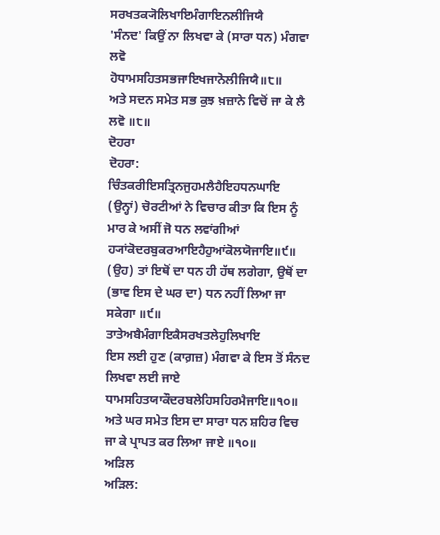ਸਰਖਤਕ੍ਯੋਲਿਖਾਇਮੰਗਾਇਨਲੀਜਿਯੈ
'ਸੰਨਦ' ਕਿਉਂ ਨਾ ਲਿਖਵਾ ਕੇ (ਸਾਰਾ ਧਨ) ਮੰਗਵਾ ਲਵੋ
ਹੋਧਾਮਸਹਿਤਸਭਜਾਇਖਜਾਨੋਲੀਜਿਯੈ॥੮॥
ਅਤੇ ਸਦਨ ਸਮੇਤ ਸਭ ਕੁਝ ਖ਼ਜ਼ਾਨੇ ਵਿਚੋਂ ਜਾ ਕੇ ਲੈ ਲਵੋ ॥੮॥
ਦੋਹਰਾ
ਦੋਹਰਾ:
ਚਿੰਤਕਰੀਇਸਤ੍ਰਿਨਜੁਹਮਲੈਹੈਇਹਧਨਘਾਇ
(ਉਨ੍ਹਾਂ) ਚੋਰਟੀਆਂ ਨੇ ਵਿਚਾਰ ਕੀਤਾ ਕਿ ਇਸ ਨੂੰ ਮਾਰ ਕੇ ਅਸੀਂ ਜੋ ਧਨ ਲਵਾਂਗੀਆਂ
ਹ੍ਯਾਂਕੋਦਰਬੁਕਰਆਇਹੈਹੁਆਂਕੋਲਯੋਜਾਇ॥੯॥
(ਉਹ) ਤਾਂ ਇਥੋਂ ਦਾ ਧਨ ਹੀ ਹੱਥ ਲਗੇਗਾ, ਉਥੋਂ ਦਾ (ਭਾਵ ਇਸ ਦੇ ਘਰ ਦਾ) ਧਨ ਨਹੀਂ ਲਿਆ ਜਾ ਸਕੇਗਾ ॥੯॥
ਤਾਤੇਅਬੈਮੰਗਾਇਕੈਸਰਖਤਲੇਹੁਲਿਖਾਇ
ਇਸ ਲਈ ਹੁਣ (ਕਾਗ਼ਜ਼) ਮੰਗਵਾ ਕੇ ਇਸ ਤੋਂ ਸੰਨਦ ਲਿਖਵਾ ਲਈ ਜਾਏ
ਧਾਮਸਹਿਤਯਾਕੌਦਰਬਲੇਹਿਸਹਿਰਮੈਜਾਇ॥੧੦॥
ਅਤੇ ਘਰ ਸਮੇਤ ਇਸ ਦਾ ਸਾਰਾ ਧਨ ਸ਼ਹਿਰ ਵਿਚ ਜਾ ਕੇ ਪ੍ਰਾਪਤ ਕਰ ਲਿਆ ਜਾਏ ॥੧੦॥
ਅੜਿਲ
ਅੜਿਲ: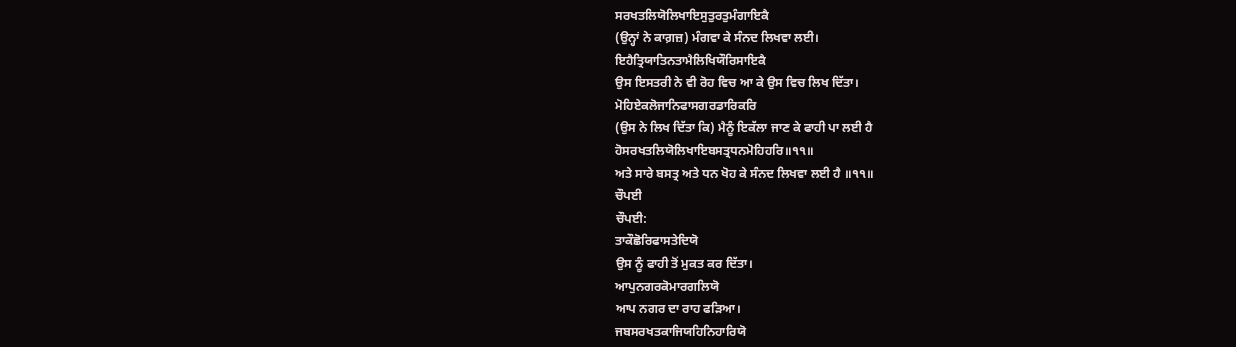ਸਰਖਤਲਿਯੋਲਿਖਾਇਸੁਤੁਰਤੁਮੰਗਾਇਕੈ
(ਉਨ੍ਹਾਂ ਨੇ ਕਾਗ਼ਜ਼) ਮੰਗਵਾ ਕੇ ਸੰਨਦ ਲਿਖਵਾ ਲਈ।
ਇਹੈਤ੍ਰਿਯਾਤਿਨਤਾਮੈਲਿਖਿਯੌਰਿਸਾਇਕੈ
ਉਸ ਇਸਤਰੀ ਨੇ ਵੀ ਰੋਹ ਵਿਚ ਆ ਕੇ ਉਸ ਵਿਚ ਲਿਖ ਦਿੱਤਾ।
ਮੋਹਿਏਕਲੋਜਾਨਿਫਾਸਗਰਡਾਰਿਕਰਿ
(ਉਸ ਨੇ ਲਿਖ ਦਿੱਤਾ ਕਿ) ਮੈਨੂੰ ਇਕੱਲਾ ਜਾਣ ਕੇ ਫਾਹੀ ਪਾ ਲਈ ਹੈ
ਹੋਸਰਖਤਲਿਯੋਲਿਖਾਇਬਸਤ੍ਰਧਨਮੋਹਿਹਰਿ॥੧੧॥
ਅਤੇ ਸਾਰੇ ਬਸਤ੍ਰ ਅਤੇ ਧਨ ਖੋਹ ਕੇ ਸੰਨਦ ਲਿਖਵਾ ਲਈ ਹੈ ॥੧੧॥
ਚੌਪਈ
ਚੌਪਈ:
ਤਾਕੌਛੋਰਿਫਾਸਤੇਦਿਯੋ
ਉਸ ਨੂੰ ਫਾਹੀ ਤੋਂ ਮੁਕਤ ਕਰ ਦਿੱਤਾ।
ਆਪੁਨਗਰਕੋਮਾਰਗਲਿਯੋ
ਆਪ ਨਗਰ ਦਾ ਰਾਹ ਫੜਿਆ।
ਜਬਸਰਖਤਕਾਜਿਯਹਿਨਿਹਾਰਿਯੋ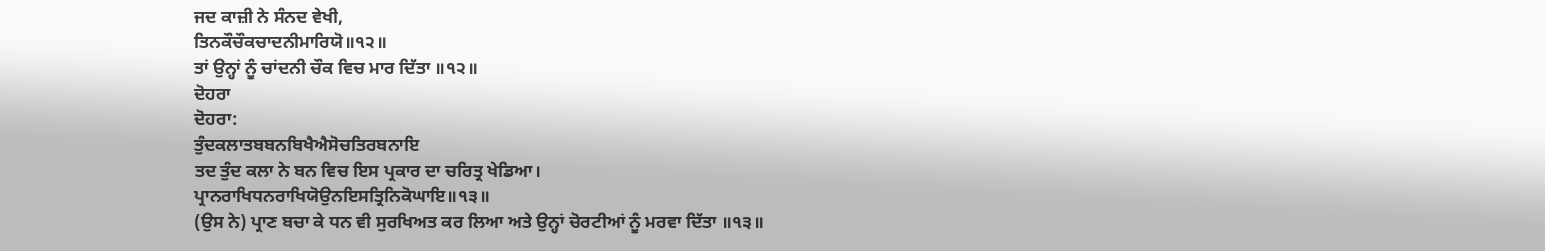ਜਦ ਕਾਜ਼ੀ ਨੇ ਸੰਨਦ ਵੇਖੀ,
ਤਿਨਕੌਚੌਕਚਾਦਨੀਮਾਰਿਯੋ॥੧੨॥
ਤਾਂ ਉਨ੍ਹਾਂ ਨੂੰ ਚਾਂਦਨੀ ਚੌਕ ਵਿਚ ਮਾਰ ਦਿੱਤਾ ॥੧੨॥
ਦੋਹਰਾ
ਦੋਹਰਾ:
ਤੁੰਦਕਲਾਤਬਬਨਬਿਖੈਐਸੋਚਤਿਰਬਨਾਇ
ਤਦ ਤੁੰਦ ਕਲਾ ਨੇ ਬਨ ਵਿਚ ਇਸ ਪ੍ਰਕਾਰ ਦਾ ਚਰਿਤ੍ਰ ਖੇਡਿਆ।
ਪ੍ਰਾਨਰਾਖਿਧਨਰਾਖਿਯੋਉਨਇਸਤ੍ਰਿਨਿਕੋਘਾਇ॥੧੩॥
(ਉਸ ਨੇ) ਪ੍ਰਾਣ ਬਚਾ ਕੇ ਧਨ ਵੀ ਸੁਰਖਿਅਤ ਕਰ ਲਿਆ ਅਤੇ ਉਨ੍ਹਾਂ ਚੋਰਟੀਆਂ ਨੂੰ ਮਰਵਾ ਦਿੱਤਾ ॥੧੩॥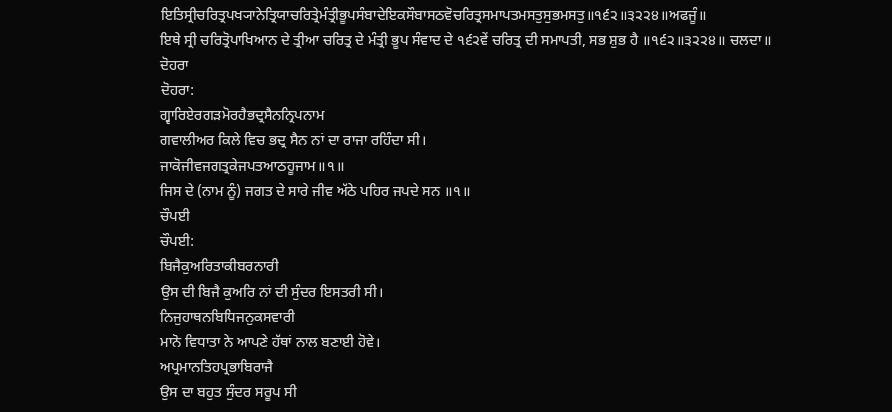ਇਤਿਸ੍ਰੀਚਰਿਤ੍ਰਪਖ੍ਯਾਨੇਤ੍ਰਿਯਾਚਰਿਤ੍ਰੇਮੰਤ੍ਰੀਭੂਪਸੰਬਾਦੇਇਕਸੌਬਾਸਠਵੋਚਰਿਤ੍ਰਸਮਾਪਤਮਸਤੁਸੁਭਮਸਤੁ॥੧੬੨॥੩੨੨੪॥ਅਫਜੂੰ॥
ਇਥੇ ਸ੍ਰੀ ਚਰਿਤ੍ਰੋਪਾਖਿਆਨ ਦੇ ਤ੍ਰੀਆ ਚਰਿਤ੍ਰ ਦੇ ਮੰਤ੍ਰੀ ਭੂਪ ਸੰਵਾਦ ਦੇ ੧੬੨ਵੇਂ ਚਰਿਤ੍ਰ ਦੀ ਸਮਾਪਤੀ, ਸਭ ਸ਼ੁਭ ਹੈ ॥੧੬੨॥੩੨੨੪॥ ਚਲਦਾ॥
ਦੋਹਰਾ
ਦੋਹਰਾ:
ਗ੍ਵਾਰਿਏਰਗੜਮੋਰਹੈਭਦ੍ਰਸੈਨਨ੍ਰਿਪਨਾਮ
ਗਵਾਲੀਅਰ ਕਿਲੇ ਵਿਚ ਭਦ੍ਰ ਸੈਨ ਨਾਂ ਦਾ ਰਾਜਾ ਰਹਿੰਦਾ ਸੀ।
ਜਾਕੋਜੀਵਜਗਤ੍ਰਕੇਜਪਤਆਠਹੂਜਾਮ॥੧॥
ਜਿਸ ਦੇ (ਨਾਮ ਨੂੰ) ਜਗਤ ਦੇ ਸਾਰੇ ਜੀਵ ਅੱਠੇ ਪਹਿਰ ਜਪਦੇ ਸਨ ॥੧॥
ਚੌਪਈ
ਚੌਪਈ:
ਬਿਜੈਕੁਅਰਿਤਾਕੀਬਰਨਾਰੀ
ਉਸ ਦੀ ਬਿਜੈ ਕੁਅਰਿ ਨਾਂ ਦੀ ਸੁੰਦਰ ਇਸਤਰੀ ਸੀ।
ਨਿਜੁਹਾਥਨਬਿਧਿਜਨੁਕਸਵਾਰੀ
ਮਾਨੋ ਵਿਧਾਤਾ ਨੇ ਆਪਣੇ ਹੱਥਾਂ ਨਾਲ ਬਣਾਈ ਹੋਵੇ।
ਅਪ੍ਰਮਾਨਤਿਹਪ੍ਰਭਾਬਿਰਾਜੈ
ਉਸ ਦਾ ਬਹੁਤ ਸੁੰਦਰ ਸਰੂਪ ਸੀ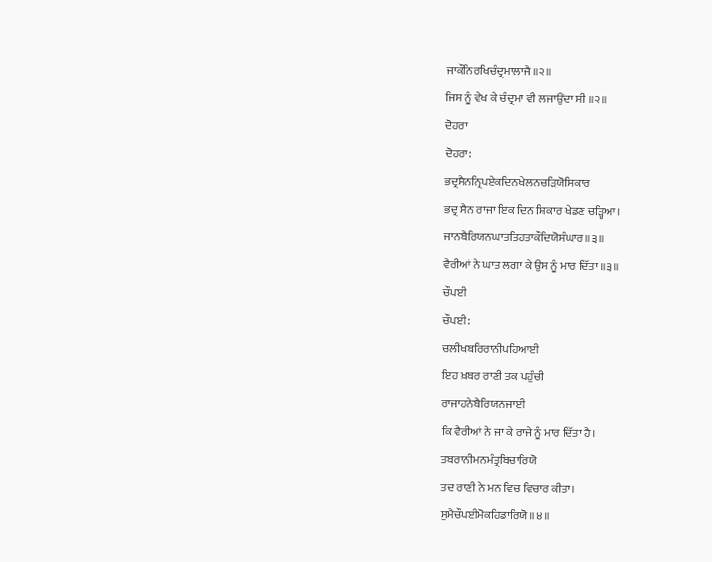ਜਾਕੌਨਿਰਖਿਚੰਦ੍ਰਮਾਲਾਜੈ॥੨॥
ਜਿਸ ਨੂੰ ਵੇਖ ਕੇ ਚੰਦ੍ਰਮਾ ਵੀ ਲਜਾਉਂਦਾ ਸੀ ॥੨॥
ਦੋਹਰਾ
ਦੋਹਰਾ:
ਭਦ੍ਰਸੈਨਨ੍ਰਿਪਏਕਦਿਨਖੇਲਨਚੜਿਯੋਸਿਕਾਰ
ਭਦ੍ਰ ਸੈਨ ਰਾਜਾ ਇਕ ਦਿਨ ਸ਼ਿਕਾਰ ਖੇਡਣ ਚੜ੍ਹਿਆ।
ਜਾਨਬੈਰਿਯਨਘਾਤਤਿਹਤਾਕੌਦਿਯੋਸੰਘਾਰ॥੩॥
ਵੈਰੀਆਂ ਨੇ ਘਾਤ ਲਗਾ ਕੇ ਉਸ ਨੂੰ ਮਾਰ ਦਿੱਤਾ ॥੩॥
ਚੌਪਈ
ਚੌਪਈ:
ਚਲੀਖਬਰਿਰਾਨੀਪਹਿਆਈ
ਇਹ ਖ਼ਬਰ ਰਾਣੀ ਤਕ ਪਹੁੰਚੀ
ਰਾਜਾਹਨੇਬੈਰਿਯਨਜਾਈ
ਕਿ ਵੈਰੀਆਂ ਨੇ ਜਾ ਕੇ ਰਾਜੇ ਨੂੰ ਮਾਰ ਦਿੱਤਾ ਹੈ।
ਤਬਰਾਨੀਮਨਮੰਤ੍ਰਬਿਚਾਰਿਯੋ
ਤਦ ਰਾਣੀ ਨੇ ਮਨ ਵਿਚ ਵਿਚਾਰ ਕੀਤਾ।
ਸੁਮੈਚੌਪਈਮੋਕਹਿਡਾਰਿਯੋ॥੪॥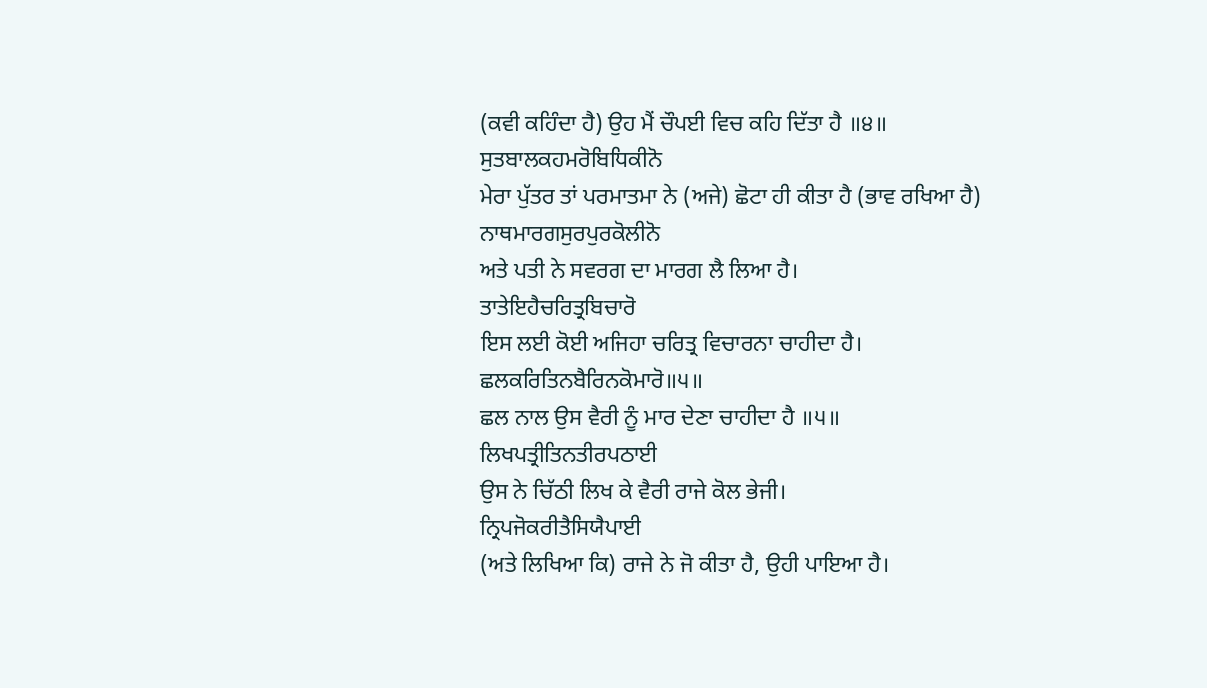(ਕਵੀ ਕਹਿੰਦਾ ਹੈ) ਉਹ ਮੈਂ ਚੌਪਈ ਵਿਚ ਕਹਿ ਦਿੱਤਾ ਹੈ ॥੪॥
ਸੁਤਬਾਲਕਹਮਰੋਬਿਧਿਕੀਨੋ
ਮੇਰਾ ਪੁੱਤਰ ਤਾਂ ਪਰਮਾਤਮਾ ਨੇ (ਅਜੇ) ਛੋਟਾ ਹੀ ਕੀਤਾ ਹੈ (ਭਾਵ ਰਖਿਆ ਹੈ)
ਨਾਥਮਾਰਗਸੁਰਪੁਰਕੋਲੀਨੋ
ਅਤੇ ਪਤੀ ਨੇ ਸਵਰਗ ਦਾ ਮਾਰਗ ਲੈ ਲਿਆ ਹੈ।
ਤਾਤੇਇਹੈਚਰਿਤ੍ਰਬਿਚਾਰੋ
ਇਸ ਲਈ ਕੋਈ ਅਜਿਹਾ ਚਰਿਤ੍ਰ ਵਿਚਾਰਨਾ ਚਾਹੀਦਾ ਹੈ।
ਛਲਕਰਿਤਿਨਬੈਰਿਨਕੋਮਾਰੋ॥੫॥
ਛਲ ਨਾਲ ਉਸ ਵੈਰੀ ਨੂੰ ਮਾਰ ਦੇਣਾ ਚਾਹੀਦਾ ਹੈ ॥੫॥
ਲਿਖਪਤ੍ਰੀਤਿਨਤੀਰਪਠਾਈ
ਉਸ ਨੇ ਚਿੱਠੀ ਲਿਖ ਕੇ ਵੈਰੀ ਰਾਜੇ ਕੋਲ ਭੇਜੀ।
ਨ੍ਰਿਪਜੋਕਰੀਤੈਸਿਯੈਪਾਈ
(ਅਤੇ ਲਿਖਿਆ ਕਿ) ਰਾਜੇ ਨੇ ਜੋ ਕੀਤਾ ਹੈ, ਉਹੀ ਪਾਇਆ ਹੈ।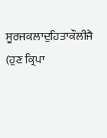ਸੂਰਜਕਲਾਦੁਹਿਤਾਕੌਲੀਜੈ
(ਹੁਣ ਕ੍ਰਿਪਾ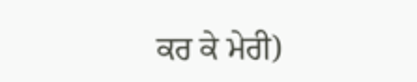ਕਰ ਕੇ ਮੇਰੀ)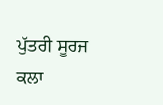ਪੁੱਤਰੀ ਸੂਰਜ ਕਲਾ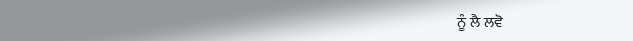ਨੂੰ ਲੈ ਲਵੋ